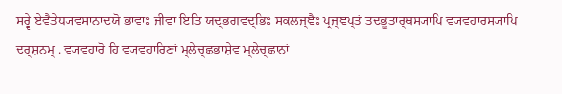ਸਰ੍ਵੇ ਏਵੈਤੇਧ੍ਯਵਸਾਨਾਦਯੋ ਭਾਵਾਃ ਜੀਵਾ ਇਤਿ ਯਦ੍ਭਗਵਦ੍ਭਿਃ ਸਕਲਜ੍ਞੈਃ ਪ੍ਰਜ੍ਞਪ੍ਤਂ ਤਦਭੂਤਾਰ੍ਥਸ੍ਯਾਪਿ ਵ੍ਯਵਹਾਰਸ੍ਯਾਪਿ ਦਰ੍ਸ਼ਨਮ੍ . ਵ੍ਯਵਹਾਰੋ ਹਿ ਵ੍ਯਵਹਾਰਿਣਾਂ ਮ੍ਲੇਚ੍ਛਭਾਸ਼ੇਵ ਮ੍ਲੇਚ੍ਛਾਨਾਂ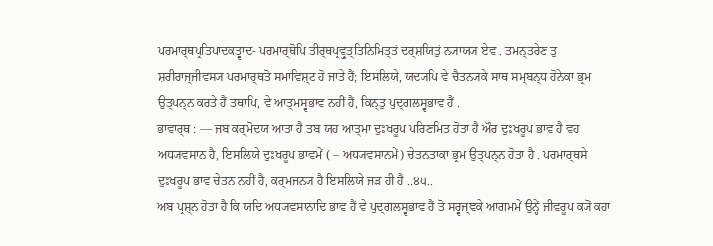ਪਰਮਾਰ੍ਥਪ੍ਰਤਿਪਾਦਕਤ੍ਵਾਦ- ਪਰਮਾਰ੍ਥੋਪਿ ਤੀਰ੍ਥਪ੍ਰਵ੍ਰੁਤ੍ਤਿਨਿਮਿਤ੍ਤਂ ਦਰ੍ਸ਼ਯਿਤੁਂ ਨ੍ਯਾਯ੍ਯ ਏਵ . ਤਮਨ੍ਤਰੇਣ ਤੁ ਸ਼ਰੀਰਾਜ੍ਜੀਵਸ੍ਯ ਪਰਮਾਰ੍ਥਤੋ ਸਮਾਵਿਸ਼੍ਟ ਹੋ ਜਾਤੇ ਹੈਂ; ਇਸਲਿਯੇ, ਯਦ੍ਯਪਿ ਵੇ ਚੈਤਨ੍ਯਕੇ ਸਾਥ ਸਮ੍ਬਨ੍ਧ ਹੋਨੇਕਾ ਭ੍ਰਮ ਉਤ੍ਪਨ੍ਨ ਕਰਤੇ ਹੈਂ ਤਥਾਪਿ, ਵੇ ਆਤ੍ਮਸ੍ਵਭਾਵ ਨਹੀਂ ਹੈਂ, ਕਿਨ੍ਤੁ ਪੁਦ੍ਗਲਸ੍ਵਭਾਵ ਹੈਂ .
ਭਾਵਾਰ੍ਥ : — ਜਬ ਕਰ੍ਮੋਦਯ ਆਤਾ ਹੈ ਤਬ ਯਹ ਆਤ੍ਮਾ ਦੁਃਖਰੂਪ ਪਰਿਣਮਿਤ ਹੋਤਾ ਹੈ ਔਰ ਦੁਃਖਰੂਪ ਭਾਵ ਹੈ ਵਹ ਅਧ੍ਯਵਸਾਨ ਹੈ, ਇਸਲਿਯੇ ਦੁਃਖਰੂਪ ਭਾਵਮੇਂ ( – ਅਧ੍ਯਵਸਾਨਮੇਂ) ਚੇਤਨਤਾਕਾ ਭ੍ਰਮ ਉਤ੍ਪਨ੍ਨ ਹੋਤਾ ਹੈ . ਪਰਮਾਰ੍ਥਸੇ ਦੁਃਖਰੂਪ ਭਾਵ ਚੇਤਨ ਨਹੀਂ ਹੈ, ਕਰ੍ਮਜਨ੍ਯ ਹੈ ਇਸਲਿਯੇ ਜੜ ਹੀ ਹੈ ..੪੫..
ਅਬ ਪ੍ਰਸ਼੍ਨ ਹੋਤਾ ਹੈ ਕਿ ਯਦਿ ਅਧ੍ਯਵਸਾਨਾਦਿ ਭਾਵ ਹੈਂ ਵੇ ਪੁਦ੍ਗਲਸ੍ਵਭਾਵ ਹੈਂ ਤੋ ਸਰ੍ਵਜ੍ਞਕੇ ਆਗਮਮੇਂ ਉਨ੍ਹੇਂ ਜੀਵਰੂਪ ਕ੍ਯੋਂ ਕਹਾ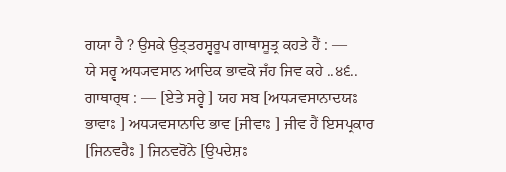ਗਯਾ ਹੈ ? ਉਸਕੇ ਉਤ੍ਤਰਸ੍ਵਰੂਪ ਗਾਥਾਸੂਤ੍ਰ ਕਹਤੇ ਹੈਂ : —
ਯੇ ਸਰ੍ਵ ਅਧ੍ਯਵਸਾਨ ਆਦਿਕ ਭਾਵਕੋ ਜਁਹ ਜਿਵ ਕਹੇ ..੪੬..
ਗਾਥਾਰ੍ਥ : — [ਏਤੇ ਸਰ੍ਵੇ ] ਯਹ ਸਬ [ਅਧ੍ਯਵਸਾਨਾਦਯਃ ਭਾਵਾਃ ] ਅਧ੍ਯਵਸਾਨਾਦਿ ਭਾਵ [ਜੀਵਾਃ ] ਜੀਵ ਹੈਂ ਇਸਪ੍ਰਕਾਰ [ਜਿਨਵਰੈਃ ] ਜਿਨਵਰੋਂਨੇ [ਉਪਦੇਸ਼ਃ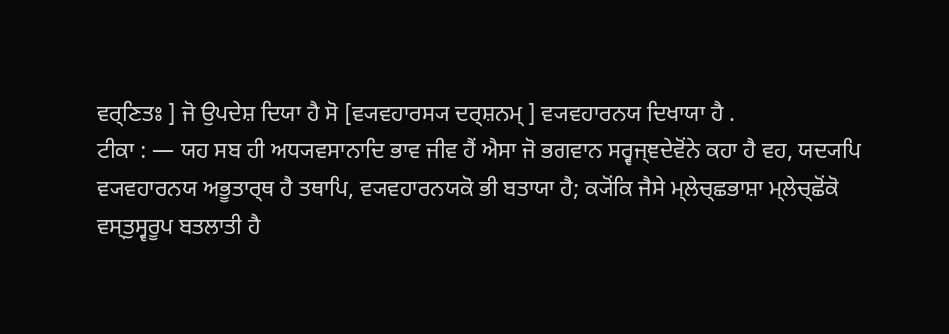ਵਰ੍ਣਿਤਃ ] ਜੋ ਉਪਦੇਸ਼ ਦਿਯਾ ਹੈ ਸੋ [ਵ੍ਯਵਹਾਰਸ੍ਯ ਦਰ੍ਸ਼ਨਮ੍ ] ਵ੍ਯਵਹਾਰਨਯ ਦਿਖਾਯਾ ਹੈ .
ਟੀਕਾ : — ਯਹ ਸਬ ਹੀ ਅਧ੍ਯਵਸਾਨਾਦਿ ਭਾਵ ਜੀਵ ਹੈਂ ਐਸਾ ਜੋ ਭਗਵਾਨ ਸਰ੍ਵਜ੍ਞਦੇਵੋਂਨੇ ਕਹਾ ਹੈ ਵਹ, ਯਦ੍ਯਪਿ ਵ੍ਯਵਹਾਰਨਯ ਅਭੂਤਾਰ੍ਥ ਹੈ ਤਥਾਪਿ, ਵ੍ਯਵਹਾਰਨਯਕੋ ਭੀ ਬਤਾਯਾ ਹੈ; ਕ੍ਯੋਂਕਿ ਜੈਸੇ ਮ੍ਲੇਚ੍ਛਭਾਸ਼ਾ ਮ੍ਲੇਚ੍ਛੋਂਕੋ ਵਸ੍ਤੁਸ੍ਵਰੂਪ ਬਤਲਾਤੀ ਹੈ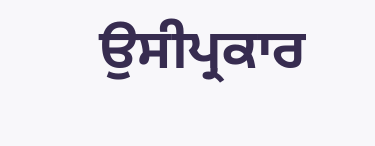ਉਸੀਪ੍ਰਕਾਰ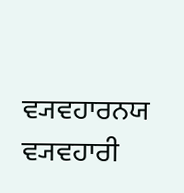ਵ੍ਯਵਹਾਰਨਯ ਵ੍ਯਵਹਾਰੀ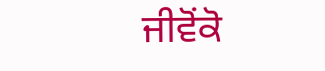ਜੀਵੋਂਕੋ